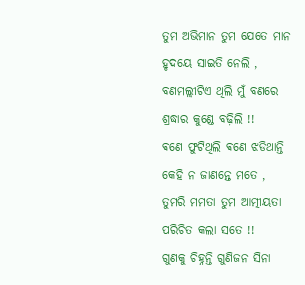ତୁମ ଅଭିମାନ ତୁମ ଯେତେ ମାନ
ହୃଦୟେ ସାଇତି ନେଲି ,
ବଣମଲ୍ଲୀଟିଏ ଥିଲି ମୁଁ ବଣରେ
ଶ୍ରଦ୍ଧାର କୁଣ୍ଡେ ବଢ଼ିଲି !!
ଵଣେ ଫୁଟିଥିଲି ଵଣେ ଝଡିଥାନ୍ତି
କେହି ନ ଜାଣନ୍ତେ ମତେ ,
ତୁମରି ମମତା ତୁମ ଆତ୍ମୀୟତା
ପରିଚିତ କଲା ସତେ !!
ଗୁଣକୁ ଚିହ୍ନନ୍ତି ଗୁଣିଜନ ସିନା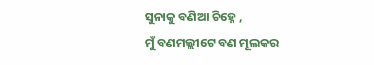ସୁନାକୁ ବଣିଆ ଚିହ୍ନେ ,
ମୁଁ ବଣମଲ୍ଲୀଟେ ବଣ ମୂଲକର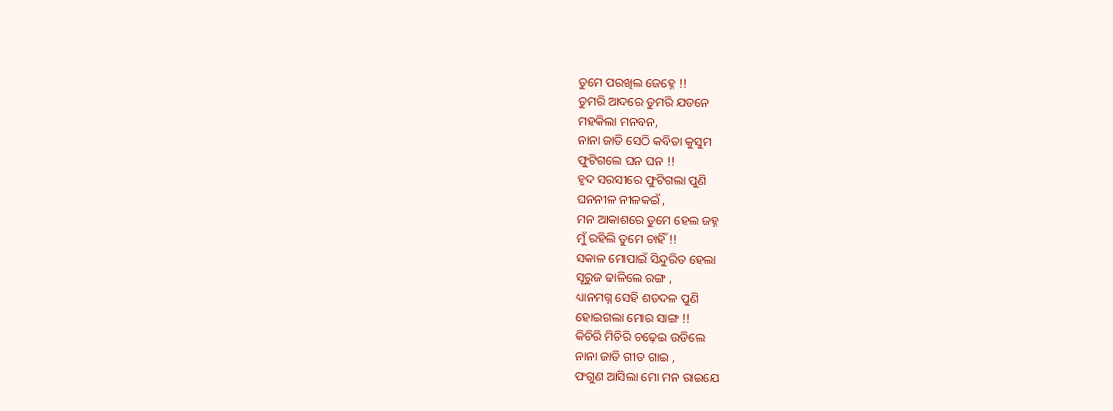ତୁମେ ପରଖିଲ ଜେହ୍ନେ !!
ତୁମରି ଆଦରେ ତୁମରି ଯତନେ
ମହକିଲା ମନବନ,
ନାନା ଜାତି ସେଠି କବିତା କୁସୁମ
ଫୁଟିଗଲେ ଘନ ଘନ !!
ହୃଦ ସରସୀରେ ଫୁଟିଗଲା ପୁଣି
ଘନନୀଳ ନୀଳକଇଁ ,
ମନ ଆକାଶରେ ତୁମେ ହେଲ ଜହ୍ନ
ମୁଁ ରହିଲି ତୁମେ ଚାହିଁ !!
ସକାଳ ମୋପାଇଁ ସିନ୍ଦୁରିତ ହେଲା
ସୂରୁଜ ଢାଳିଲେ ରଙ୍ଗ ,
ଧ୍ୟାନମଗ୍ନ ସେହି ଶତଦଳ ପୁଣି
ହୋଇଗଲା ମୋର ସାଙ୍ଗ !!
କିଚିରି ମିଚିରି ଚଢ଼େଇ ଉଡିଲେ
ନାନା ଜାତି ଗୀତ ଗାଇ ,
ଫଗୁଣ ଆସିଲା ମୋ ମନ ରାଇଯେ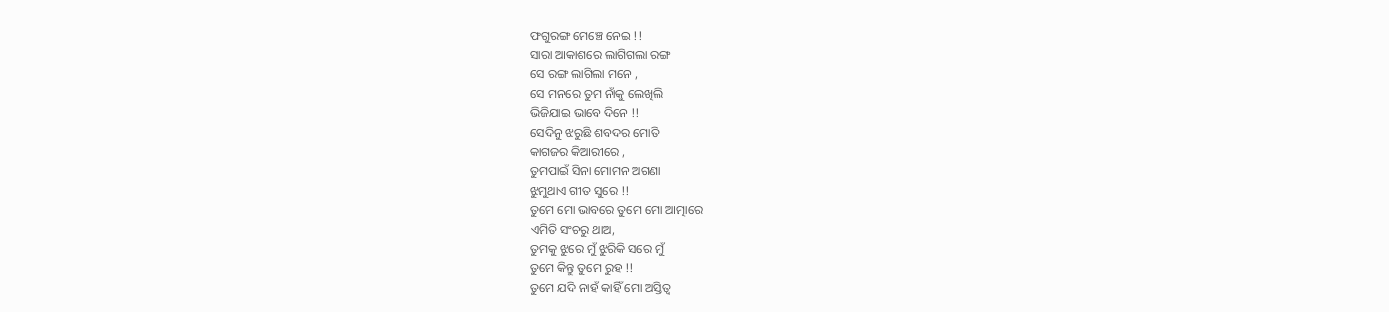ଫଗୁରଙ୍ଗ ମେଞ୍ଚେ ନେଇ !!
ସାରା ଆକାଶରେ ଲାଗିଗଲା ରଙ୍ଗ
ସେ ରଙ୍ଗ ଲାଗିଲା ମନେ ,
ସେ ମନରେ ତୁମ ନାଁକୁ ଲେଖିଲି
ଭିଜିଯାଇ ଭାବେ ଦିନେ !!
ସେଦିନୁ ଝରୁଛି ଶବଦର ମୋତି
କାଗଜର କିଆରୀରେ ,
ତୁମପାଇଁ ସିନା ମୋମନ ଅଗଣା
ଝୁମୁଥାଏ ଗୀତ ସୁରେ !!
ତୁମେ ମୋ ଭାବରେ ତୁମେ ମୋ ଆତ୍ମାରେ
ଏମିତି ସଂଚରୁ ଥାଅ,
ତୁମକୁ ଝୁରେ ମୁଁ ଝୁରିକି ସରେ ମୁଁ
ତୁମେ କିନ୍ତୁ ତୁମେ ରୁହ !!
ତୁମେ ଯଦି ନାହଁ କାହିଁ ମୋ ଅସ୍ତିତ୍ଵ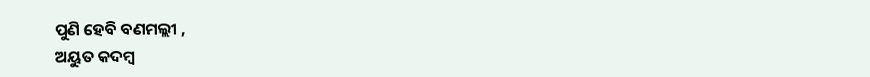ପୁଣି ହେବି ବଣମଲ୍ଲୀ ,
ଅୟୁତ କଦମ୍ବ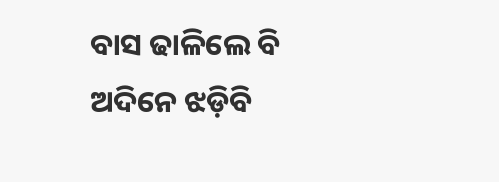ବାସ ଢାଳିଲେ ବି
ଅଦିନେ ଝଡ଼ିବି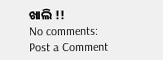ଖାଲି !!
No comments:
Post a Comment